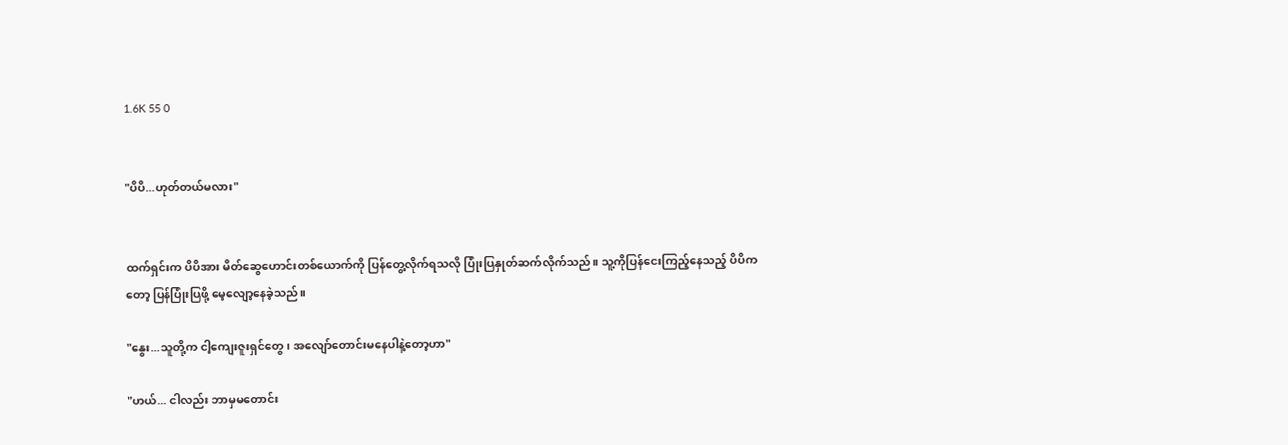1.6K 55 0


"ပိပိ...ဟုတ်တယ်မလား"


ထက်ရှင်းက ပိပိအား မိတ်ဆွေဟောင်းတစ်ယောက်ကို ပြန်တွေ့လိုက်ရသလို ပြုံးပြနှုတ်ဆက်လိုက်သည်။ သူ့ကိုပြန်ငေးကြည့်နေသည့် ပိပိကတော့ ပြန်ပြုံးပြဖို့ မေ့လျော့နေခဲ့သည်။

"နွေး...သူတို့က ငါ့ကျေးဇူးရှင်တွေ၊ အလျော်တောင်းမနေပါနဲ့တော့ဟာ"

"ဟယ်... ငါလည်း ဘာမှမတောင်း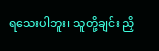ရသေးပါဘူး၊ သူတို့ချင်း ညှိ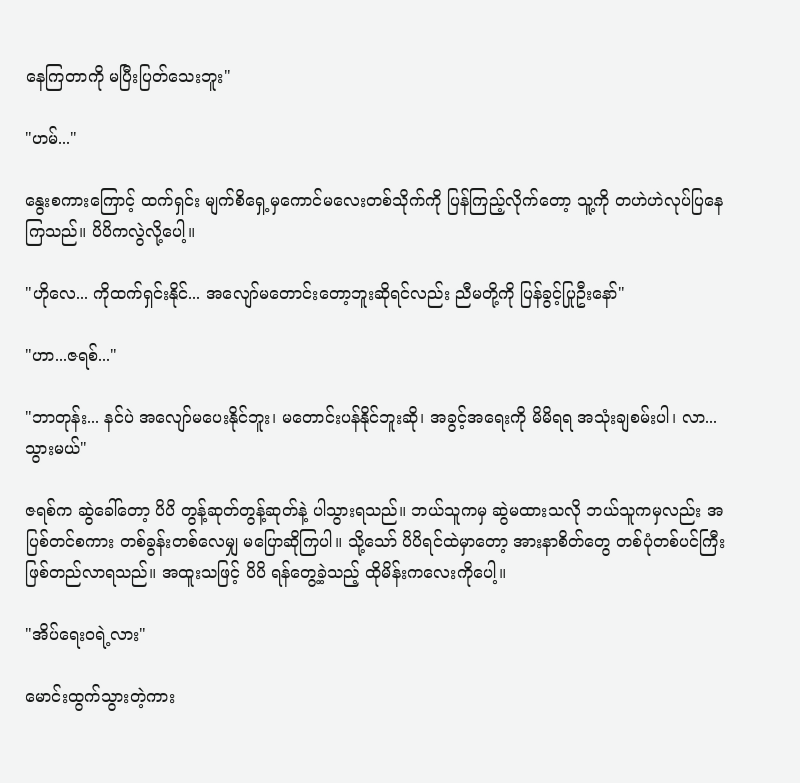နေကြတာကို မပြီးပြတ်သေးဘူး"

"ဟမ်..."

နွေးစကားကြောင့် ထက်ရှင်း မျက်စိရှေ့မှကောင်မလေးတစ်သိုက်ကို ပြန်ကြည့်လိုက်တော့ သူ့ကို တဟဲဟဲလုပ်ပြနေကြသည်။ ပိပိကလွဲလို့ပေါ့။

"ဟိုလေ... ကိုထက်ရှင်းနိုင်... အလျော်မတောင်းတော့ဘူးဆိုရင်လည်း ညီမတို့ကို ပြန်ခွင့်ပြုဦးနော်"

"ဟာ...ဇရစ်..."

"ဘာတုန်း... နင်ပဲ အလျော်မပေးနိုင်ဘူး၊ မတောင်းပန်နိုင်ဘူးဆို၊ အခွင့်အရေးကို မိမိရရ အသုံးချစမ်းပါ၊ လာ... သွားမယ်"

ဇရစ်က ဆွဲခေါ်တော့ ပိပိ တွန့်ဆုတ်တွန့်ဆုတ်နဲ့ ပါသွားရသည်။ ဘယ်သူကမှ ဆွဲမထားသလို ဘယ်သူကမှလည်း အပြစ်တင်စကား တစ်ခွန်းတစ်လေမျှ မပြောဆိုကြပါ။ သို့သော် ပိပိရင်ထဲမှာတော့ အားနာစိတ်တွေ တစ်ပုံတစ်ပင်ကြီး ဖြစ်တည်လာရသည်။ အထူးသဖြင့် ပိပိ ရန်တွေ့ခဲ့သည့် ထိုမိန်းကလေးကိုပေါ့။

"အိပ်ရေးဝရဲ့လား"

မောင်းထွက်သွားတဲ့ကား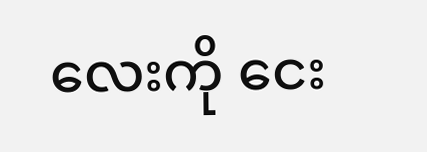လေးကို ငေး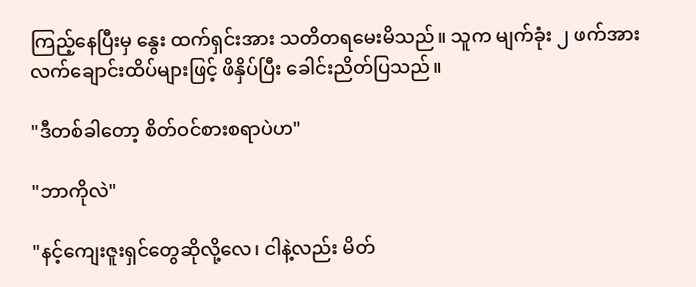ကြည့်နေပြီးမှ နွေး ထက်ရှင်းအား သတိတရမေးမိသည်။ သူက မျက်ခုံး ၂ ဖက်အား လက်ချောင်းထိပ်များဖြင့် ဖိနှိပ်ပြီး ခေါင်းညိတ်ပြသည်။

"ဒီတစ်ခါတော့ စိတ်ဝင်စားစရာပဲဟ"

"ဘာကိုလဲ"

"နင့်ကျေးဇူးရှင်တွေဆိုလို့လေ၊ ငါနဲ့လည်း မိတ်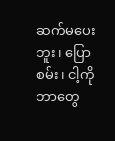ဆက်မပေးဘူး၊ ပြောစမ်း၊ ငါ့ကို ဘာတွေ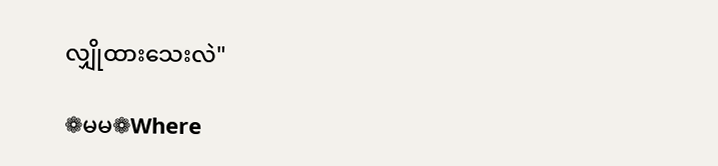လျှိုထားသေးလဲ"

❁မမ❁Where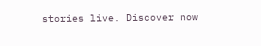stories live. Discover now